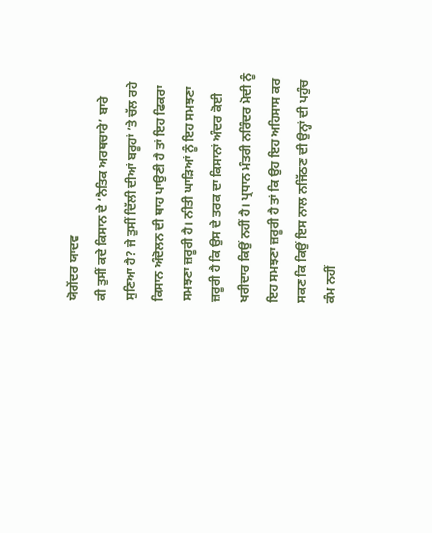ਯੋਗੇਂਦਰ ਯਾਦਵ
ਕੀ ਤੁਸੀਂ ਕਦੇ ਕਿਸਾਨ ਦੇ ‘ਨੈਤਿਕ ਅਰਥਚਾਰੇ’ ਬਾਰੇ ਸੁਣਿਆ ਹੈ? ਜੇ ਤੁਸੀਂ ਦਿੱਲੀ ਦੀਆਂ ਬਰੂਹਾਂ ’ਤੇ ਚੱਲ ਰਹੇ ਕਿਸਾਨ ਅੰਦੋਲਨ ਦੀ ਥਾਹ ਪਾਉਣੀ ਹੈ ਤਾਂ ਇਹ ਫਿਕਰਾ ਸਮਝਣਾ ਜ਼ਰੂਰੀ ਹੈ। ਨੀਤੀ ਘਾੜਿਆਂ ਨੂੰ ਇਹ ਸਮਝਣਾ ਜ਼ਰੂਰੀ ਹੈ ਕਿ ਉਸ ਦੇ ਤਰਕ ਦਾ ਕਿਸਾਨਾਂ ਅੰਦਰ ਕੋਈ ਖਰੀਦਾਰ ਕਿਉਂ ਨਹੀਂ ਹੈ। ਪ੍ਰਧਾਨ ਮੰਤਰੀ ਨਰਿੰਦਰ ਮੋਦੀ ਨੂੰ ਇਹ ਸਮਝਣਾ ਜ਼ਰੂਰੀ ਹੈ ਤਾਂ ਕਿ ਉਹ ਇਹ ਅਹਿਸਾਸ ਕਰ ਸਕਣ ਕਿ ਕਿਉਂ ਇਸ ਨਾਲ ਨਜਿੱਠਣ ਦੀ ਉਨ੍ਹਾਂ ਦੀ ਪਹੁੰਚ ਕੰਮ ਨਹੀਂ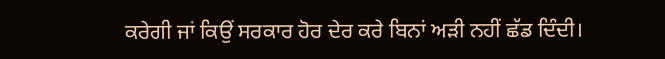ਕਰੇਗੀ ਜਾਂ ਕਿਉਂ ਸਰਕਾਰ ਹੋਰ ਦੇਰ ਕਰੇ ਬਿਨਾਂ ਅੜੀ ਨਹੀਂ ਛੱਡ ਦਿੰਦੀ।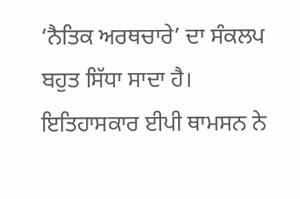‘ਨੈਤਿਕ ਅਰਥਚਾਰੇ’ ਦਾ ਸੰਕਲਪ ਬਹੁਤ ਸਿੱਧਾ ਸਾਦਾ ਹੈ। ਇਤਿਹਾਸਕਾਰ ਈਪੀ ਥਾਮਸਨ ਨੇ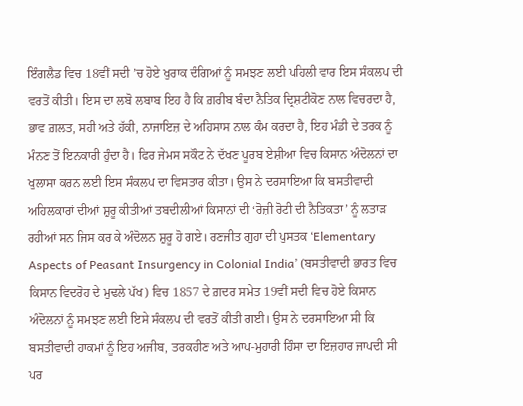ਇੰਗਲੈਡ ਵਿਚ 18ਵੀਂ ਸਦੀ ’ਚ ਹੋਏ ਖੁਰਾਕ ਦੰਗਿਆਂ ਨੂੰ ਸਮਝਣ ਲਈ ਪਹਿਲੀ ਵਾਰ ਇਸ ਸੰਕਲਪ ਦੀ ਵਰਤੋਂ ਕੀਤੀ। ਇਸ ਦਾ ਲਬੋ ਲਬਾਬ ਇਹ ਹੈ ਕਿ ਗ਼ਰੀਬ ਬੰਦਾ ਨੈਤਿਕ ਦ੍ਰਿਸ਼ਟੀਕੋਣ ਨਾਲ ਵਿਚਰਦਾ ਹੈ, ਭਾਵ ਗ਼ਲਤ, ਸਹੀ ਅਤੇ ਹੱਕੀ, ਨਾਜਾਇਜ਼ ਦੇ ਅਹਿਸਾਸ ਨਾਲ ਕੰਮ ਕਰਦਾ ਹੈ, ਇਹ ਮੰਡੀ ਦੇ ਤਰਕ ਨੂੰ ਮੰਨਣ ਤੋਂ ਇਨਕਾਰੀ ਹੁੰਦਾ ਹੈ। ਫਿਰ ਜੇਮਸ ਸਕੌਟ ਨੇ ਦੱਖਣ ਪੂਰਬ ਏਸ਼ੀਆ ਵਿਚ ਕਿਸਾਨ ਅੰਦੋਲਨਾਂ ਦਾ ਖੁਲਾਸਾ ਕਰਨ ਲਈ ਇਸ ਸੰਕਲਪ ਦਾ ਵਿਸਤਾਰ ਕੀਤਾ। ਉਸ ਨੇ ਦਰਸਾਇਆ ਕਿ ਬਸਤੀਵਾਦੀ ਅਹਿਲਕਾਰਾਂ ਦੀਆਂ ਸ਼ੁਰੂ ਕੀਤੀਆਂ ਤਬਦੀਲੀਆਂ ਕਿਸਾਨਾਂ ਦੀ ‘ਰੋਜ਼ੀ ਰੋਟੀ ਦੀ ਨੈਤਿਕਤਾ’ ਨੂੰ ਲਤਾੜ ਰਹੀਆਂ ਸਨ ਜਿਸ ਕਰ ਕੇ ਅੰਦੋਲਨ ਸ਼ੁਰੂ ਹੋ ਗਏ। ਰਣਜੀਤ ਗੁਹਾ ਦੀ ਪੁਸਤਕ ‘Elementary Aspects of Peasant Insurgency in Colonial India’ (ਬਸਤੀਵਾਦੀ ਭਾਰਤ ਵਿਚ ਕਿਸਾਨ ਵਿਦਰੋਹ ਦੇ ਮੁਢਲੇ ਪੱਖ) ਵਿਚ 1857 ਦੇ ਗ਼ਦਰ ਸਮੇਤ 19ਵੀਂ ਸਦੀ ਵਿਚ ਹੋਏ ਕਿਸਾਨ ਅੰਦੋਲਨਾਂ ਨੂੰ ਸਮਝਣ ਲਈ ਇਸੇ ਸੰਕਲਪ ਦੀ ਵਰਤੋਂ ਕੀਤੀ ਗਈ। ਉਸ ਨੇ ਦਰਸਾਇਆ ਸੀ ਕਿ ਬਸਤੀਵਾਦੀ ਹਾਕਮਾਂ ਨੂੰ ਇਹ ਅਜੀਬ, ਤਰਕਹੀਣ ਅਤੇ ਆਪ-ਮੁਹਾਰੀ ਹਿੰਸਾ ਦਾ ਇਜ਼ਹਾਰ ਜਾਪਦੀ ਸੀ ਪਰ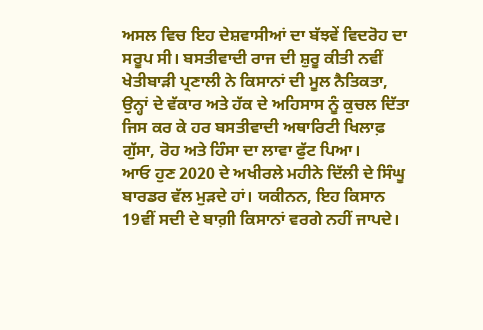ਅਸਲ ਵਿਚ ਇਹ ਦੇਸ਼ਵਾਸੀਆਂ ਦਾ ਬੱਝਵੇਂ ਵਿਦਰੋਹ ਦਾ ਸਰੂਪ ਸੀ। ਬਸਤੀਵਾਦੀ ਰਾਜ ਦੀ ਸ਼ੁਰੂ ਕੀਤੀ ਨਵੀਂ ਖੇਤੀਬਾੜੀ ਪ੍ਰਣਾਲੀ ਨੇ ਕਿਸਾਨਾਂ ਦੀ ਮੂਲ ਨੈਤਿਕਤਾ, ਉਨ੍ਹਾਂ ਦੇ ਵੱਕਾਰ ਅਤੇ ਹੱਕ ਦੇ ਅਹਿਸਾਸ ਨੂੰ ਕੁਚਲ ਦਿੱਤਾ ਜਿਸ ਕਰ ਕੇ ਹਰ ਬਸਤੀਵਾਦੀ ਅਥਾਰਿਟੀ ਖਿਲਾਫ਼ ਗੁੱਸਾ, ਰੋਹ ਅਤੇ ਹਿੰਸਾ ਦਾ ਲਾਵਾ ਫੁੱਟ ਪਿਆ।
ਆਓ ਹੁਣ 2020 ਦੇ ਅਖੀਰਲੇ ਮਹੀਨੇ ਦਿੱਲੀ ਦੇ ਸਿੰਘੂ ਬਾਰਡਰ ਵੱਲ ਮੁੜਦੇ ਹਾਂ। ਯਕੀਨਨ, ਇਹ ਕਿਸਾਨ 19ਵੀਂ ਸਦੀ ਦੇ ਬਾਗ਼ੀ ਕਿਸਾਨਾਂ ਵਰਗੇ ਨਹੀਂ ਜਾਪਦੇ।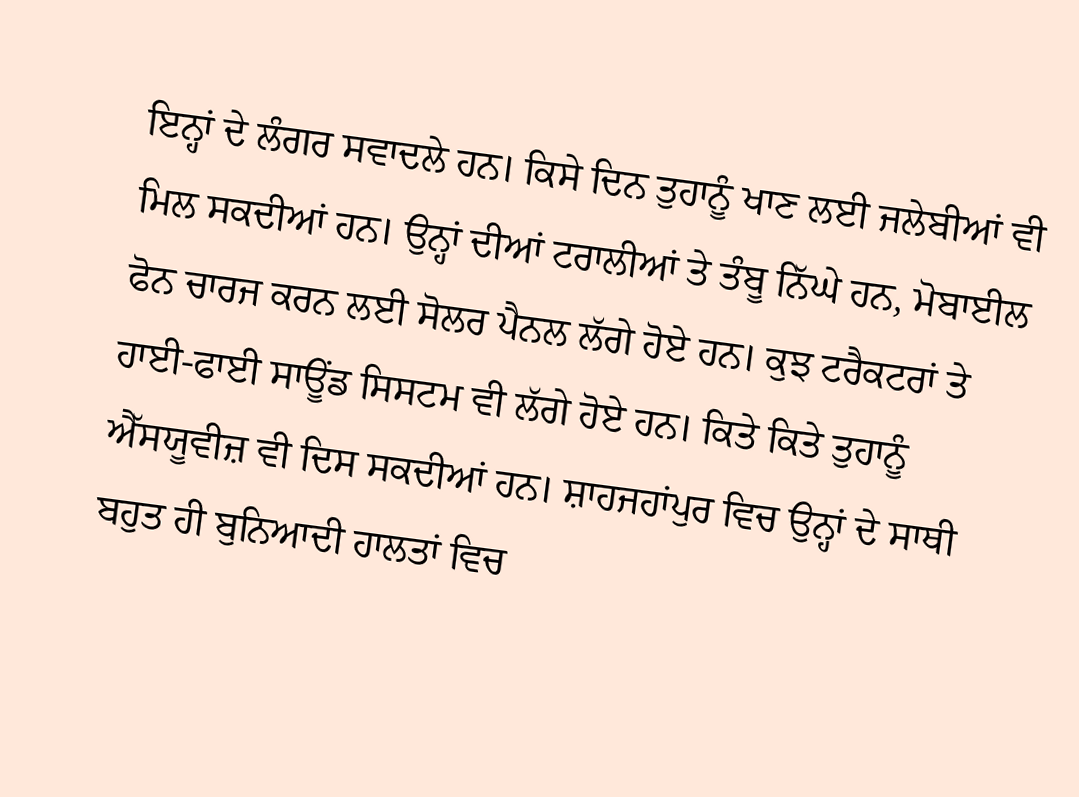ਇਨ੍ਹਾਂ ਦੇ ਲੰਗਰ ਸਵਾਦਲੇ ਹਨ। ਕਿਸੇ ਦਿਨ ਤੁਹਾਨੂੰ ਖਾਣ ਲਈ ਜਲੇਬੀਆਂ ਵੀ ਮਿਲ ਸਕਦੀਆਂ ਹਨ। ਉਨ੍ਹਾਂ ਦੀਆਂ ਟਰਾਲੀਆਂ ਤੇ ਤੰਬੂ ਨਿੱਘੇ ਹਨ, ਮੋਬਾਈਲ ਫੋਨ ਚਾਰਜ ਕਰਨ ਲਈ ਸੋਲਰ ਪੈਨਲ ਲੱਗੇ ਹੋਏ ਹਨ। ਕੁਝ ਟਰੈਕਟਰਾਂ ਤੇ ਹਾਈ-ਫਾਈ ਸਾਊਂਡ ਸਿਸਟਮ ਵੀ ਲੱਗੇ ਹੋਏ ਹਨ। ਕਿਤੇ ਕਿਤੇ ਤੁਹਾਨੂੰ ਐੱਸਯੂਵੀਜ਼ ਵੀ ਦਿਸ ਸਕਦੀਆਂ ਹਨ। ਸ਼ਾਹਜਹਾਂਪੁਰ ਵਿਚ ਉਨ੍ਹਾਂ ਦੇ ਸਾਥੀ ਬਹੁਤ ਹੀ ਬੁਨਿਆਦੀ ਹਾਲਤਾਂ ਵਿਚ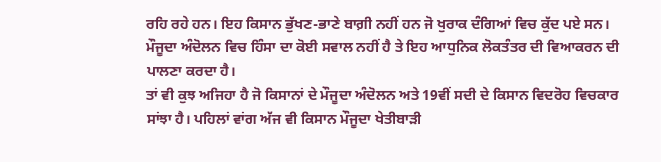ਰਹਿ ਰਹੇ ਹਨ। ਇਹ ਕਿਸਾਨ ਭੁੱਖਣ-ਭਾਣੇ ਬਾਗ਼ੀ ਨਹੀਂ ਹਨ ਜੋ ਖੁਰਾਕ ਦੰਗਿਆਂ ਵਿਚ ਕੁੱਦ ਪਏ ਸਨ। ਮੌਜੂਦਾ ਅੰਦੋਲਨ ਵਿਚ ਹਿੰਸਾ ਦਾ ਕੋਈ ਸਵਾਲ ਨਹੀਂ ਹੈ ਤੇ ਇਹ ਆਧੁਨਿਕ ਲੋਕਤੰਤਰ ਦੀ ਵਿਆਕਰਨ ਦੀ ਪਾਲਣਾ ਕਰਦਾ ਹੈ।
ਤਾਂ ਵੀ ਕੁਝ ਅਜਿਹਾ ਹੈ ਜੋ ਕਿਸਾਨਾਂ ਦੇ ਮੌਜੂਦਾ ਅੰਦੋਲਨ ਅਤੇ 19ਵੀਂ ਸਦੀ ਦੇ ਕਿਸਾਨ ਵਿਦਰੋਹ ਵਿਚਕਾਰ ਸਾਂਝਾ ਹੈ। ਪਹਿਲਾਂ ਵਾਂਗ ਅੱਜ ਵੀ ਕਿਸਾਨ ਮੌਜੂਦਾ ਖੇਤੀਬਾੜੀ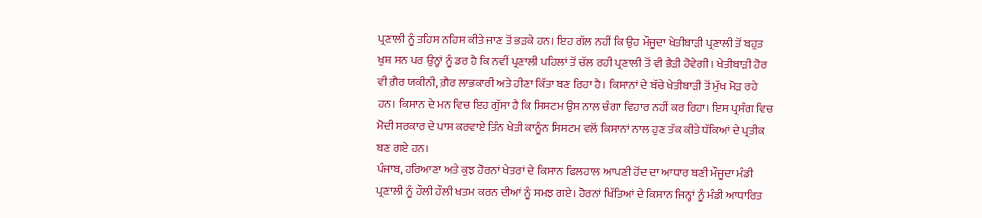ਪ੍ਰਣਾਲੀ ਨੂੰ ਤਹਿਸ ਨਹਿਸ ਕੀਤੇ ਜਾਣ ਤੋਂ ਭੜਕੇ ਹਨ। ਇਹ ਗੱਲ ਨਹੀਂ ਕਿ ਉਹ ਮੌਜੂਦਾ ਖੇਤੀਬਾੜੀ ਪ੍ਰਣਾਲੀ ਤੋਂ ਬਹੁਤ ਖੁਸ਼ ਸਨ ਪਰ ਉਨ੍ਹਾਂ ਨੂੰ ਡਰ ਹੈ ਕਿ ਨਵੀਂ ਪ੍ਰਣਾਲੀ ਪਹਿਲਾਂ ਤੋਂ ਚੱਲ ਰਹੀ ਪ੍ਰਣਾਲੀ ਤੋਂ ਵੀ ਭੈੜੀ ਹੋਵੇਗੀ। ਖੇਤੀਬਾੜੀ ਹੋਰ ਵੀ ਗ਼ੈਰ ਯਕੀਨੀ, ਗ਼ੈਰ ਲਾਭਕਾਰੀ ਅਤੇ ਹੀਣਾ ਕਿੱਤਾ ਬਣ ਰਿਹਾ ਹੈ। ਕਿਸਾਨਾਂ ਦੇ ਬੱਚੇ ਖੇਤੀਬਾੜੀ ਤੋਂ ਮੁੱਖ ਮੋੜ ਰਹੇ ਹਨ। ਕਿਸਾਨ ਦੇ ਮਨ ਵਿਚ ਇਹ ਗੁੱਸਾ ਹੈ ਕਿ ਸਿਸਟਮ ਉਸ ਨਾਲ ਚੰਗਾ ਵਿਹਾਰ ਨਹੀਂ ਕਰ ਰਿਹਾ। ਇਸ ਪ੍ਰਸੰਗ ਵਿਚ ਮੋਦੀ ਸਰਕਾਰ ਦੇ ਪਾਸ ਕਰਵਾਏ ਤਿੰਨ ਖੇਤੀ ਕਾਨੂੰਨ ਸਿਸਟਮ ਵਲੋਂ ਕਿਸਾਨਾਂ ਨਾਲ ਹੁਣ ਤੱਕ ਕੀਤੇ ਧੱਕਿਆਂ ਦੇ ਪ੍ਰਤੀਕ ਬਣ ਗਏ ਹਨ।
ਪੰਜਾਬ, ਹਰਿਆਣਾ ਅਤੇ ਕੁਝ ਹੋਰਨਾਂ ਖੇਤਰਾਂ ਦੇ ਕਿਸਾਨ ਫਿਲਹਾਲ ਆਪਣੀ ਹੋਂਦ ਦਾ ਆਧਾਰ ਬਣੀ ਮੌਜੂਦਾ ਮੰਡੀ ਪ੍ਰਣਾਲੀ ਨੂੰ ਹੌਲੀ ਹੌਲੀ ਖਤਮ ਕਰਨ ਦੀਆਂ ਨੂੰ ਸਮਝ ਗਏ। ਹੋਰਨਾਂ ਖਿੱਤਿਆਂ ਦੇ ਕਿਸਾਨ ਜਿਨ੍ਹਾਂ ਨੂੰ ਮੰਡੀ ਆਧਾਰਿਤ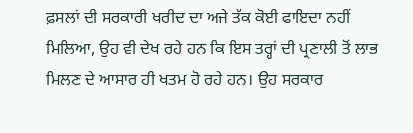ਫ਼ਸਲਾਂ ਦੀ ਸਰਕਾਰੀ ਖਰੀਦ ਦਾ ਅਜੇ ਤੱਕ ਕੋਈ ਫਾਇਦਾ ਨਹੀਂ ਮਿਲਿਆ, ਉਹ ਵੀ ਦੇਖ ਰਹੇ ਹਨ ਕਿ ਇਸ ਤਰ੍ਹਾਂ ਦੀ ਪ੍ਰਣਾਲੀ ਤੋਂ ਲਾਭ ਮਿਲਣ ਦੇ ਆਸਾਰ ਹੀ ਖਤਮ ਹੋ ਰਹੇ ਹਨ। ਉਹ ਸਰਕਾਰ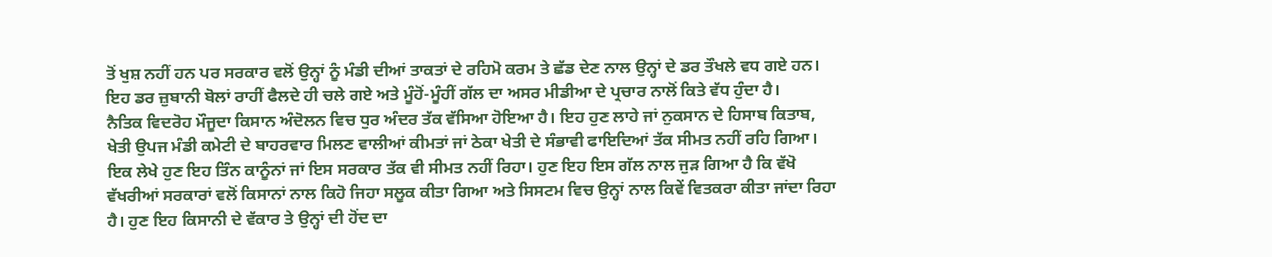ਤੋਂ ਖੁਸ਼ ਨਹੀਂ ਹਨ ਪਰ ਸਰਕਾਰ ਵਲੋਂ ਉਨ੍ਹਾਂ ਨੂੰ ਮੰਡੀ ਦੀਆਂ ਤਾਕਤਾਂ ਦੇ ਰਹਿਮੋ ਕਰਮ ਤੇ ਛੱਡ ਦੇਣ ਨਾਲ ਉਨ੍ਹਾਂ ਦੇ ਡਰ ਤੌਖਲੇ ਵਧ ਗਏ ਹਨ। ਇਹ ਡਰ ਜ਼ੁਬਾਨੀ ਬੋਲਾਂ ਰਾਹੀਂ ਫੈਲਦੇ ਹੀ ਚਲੇ ਗਏ ਅਤੇ ਮੂੰਹੋਂ-ਮੂੰਹੀਂ ਗੱਲ ਦਾ ਅਸਰ ਮੀਡੀਆ ਦੇ ਪ੍ਰਚਾਰ ਨਾਲੋਂ ਕਿਤੇ ਵੱਧ ਹੁੰਦਾ ਹੈ।
ਨੈਤਿਕ ਵਿਦਰੋਹ ਮੌਜੂਦਾ ਕਿਸਾਨ ਅੰਦੋਲਨ ਵਿਚ ਧੁਰ ਅੰਦਰ ਤੱਕ ਵੱਸਿਆ ਹੋਇਆ ਹੈ। ਇਹ ਹੁਣ ਲਾਹੇ ਜਾਂ ਨੁਕਸਾਨ ਦੇ ਹਿਸਾਬ ਕਿਤਾਬ, ਖੇਤੀ ਉਪਜ ਮੰਡੀ ਕਮੇਟੀ ਦੇ ਬਾਹਰਵਾਰ ਮਿਲਣ ਵਾਲੀਆਂ ਕੀਮਤਾਂ ਜਾਂ ਠੇਕਾ ਖੇਤੀ ਦੇ ਸੰਭਾਵੀ ਫਾਇਦਿਆਂ ਤੱਕ ਸੀਮਤ ਨਹੀਂ ਰਹਿ ਗਿਆ। ਇਕ ਲੇਖੇ ਹੁਣ ਇਹ ਤਿੰਨ ਕਾਨੂੰਨਾਂ ਜਾਂ ਇਸ ਸਰਕਾਰ ਤੱਕ ਵੀ ਸੀਮਤ ਨਹੀਂ ਰਿਹਾ। ਹੁਣ ਇਹ ਇਸ ਗੱਲ ਨਾਲ ਜੁੜ ਗਿਆ ਹੈ ਕਿ ਵੱਖੋ ਵੱਖਰੀਆਂ ਸਰਕਾਰਾਂ ਵਲੋਂ ਕਿਸਾਨਾਂ ਨਾਲ ਕਿਹੋ ਜਿਹਾ ਸਲੂਕ ਕੀਤਾ ਗਿਆ ਅਤੇ ਸਿਸਟਮ ਵਿਚ ਉਨ੍ਹਾਂ ਨਾਲ ਕਿਵੇਂ ਵਿਤਕਰਾ ਕੀਤਾ ਜਾਂਦਾ ਰਿਹਾ ਹੈ। ਹੁਣ ਇਹ ਕਿਸਾਨੀ ਦੇ ਵੱਕਾਰ ਤੇ ਉਨ੍ਹਾਂ ਦੀ ਹੋਂਦ ਦਾ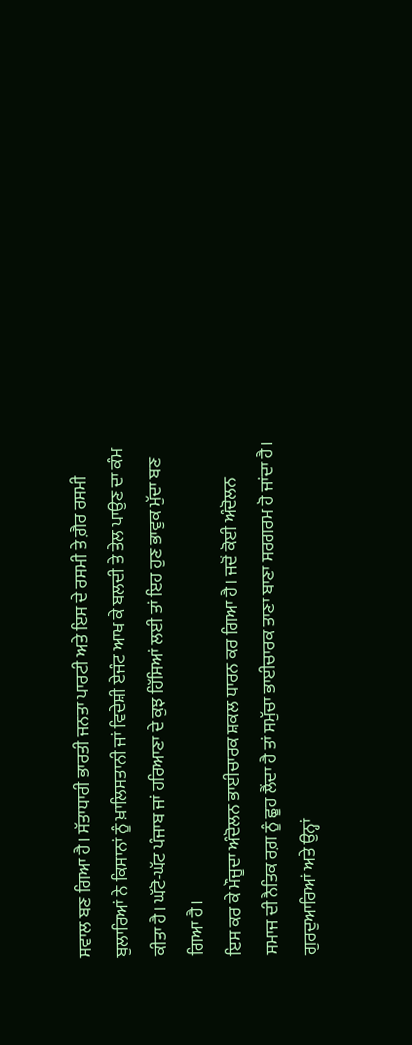ਸਵਾਲ ਬਣ ਗਿਆ ਹੈ। ਸੱਤਾਧਾਰੀ ਭਾਰਤੀ ਜਨਤਾ ਪਾਰਟੀ ਅਤੇ ਇਸ ਦੇ ਰਸਮੀ ਤੇ ਗ਼ੈਰ ਰਸਮੀ ਬੁਲਾਰਿਆਂ ਨੇ ਕਿਸਾਨਾਂ ਨੂੰ ਖ਼ਾਲਿਸਤਾਨੀ ਜਾਂ ਵਿਦੇਸ਼ੀ ਏਜੰਟ ਆਖ ਕੇ ਬਲਦੀ ਤੇ ਤੇਲ ਪਾਉਣ ਦਾ ਕੰਮ ਕੀਤਾ ਹੈ। ਘੱਟੋ-ਘੱਟ ਪੰਜਾਬ ਜਾਂ ਹਰਿਆਣਾ ਦੇ ਕੁਝ ਹਿੱਸਿਆਂ ਲਈ ਤਾਂ ਇਹ ਹੁਣ ਭਾਵੁਕ ਮੁੱਦਾ ਬਣ ਗਿਆ ਹੈ।
ਇਸ ਕਰ ਕੇ ਮੌਜੂਦਾ ਅੰਦੋਲਨ ਭਾਈਚਾਰਕ ਸ਼ਕਲ ਧਾਰਨ ਕਰ ਗਿਆ ਹੈ। ਜਦੋਂ ਕੋਈ ਅੰਦੋਲਨ ਸਮਾਜ ਦੀ ਨੈਤਿਕ ਰਗ਼ ਨੂੰ ਛੂਹ ਲੈਂਦਾ ਹੈ ਤਾਂ ਸਮੁੱਚਾ ਭਾਈਚਾਰਕ ਤਾਣਾ ਬਾਣਾ ਸਰਗਰਮ ਹੋ ਜਾਂਦਾ ਹੈ। ਗੁਰਦੁਆਰਿਆਂ ਅਤੇ ਉਨ੍ਹਾਂ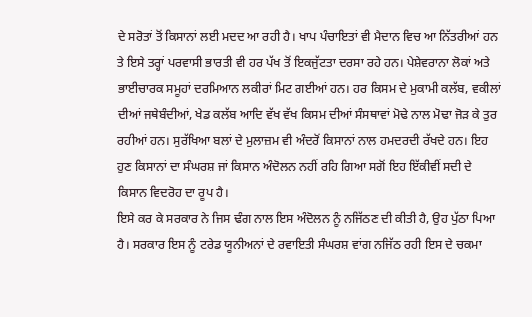ਦੇ ਸਰੋਤਾਂ ਤੋਂ ਕਿਸਾਨਾਂ ਲਈ ਮਦਦ ਆ ਰਹੀ ਹੈ। ਖਾਪ ਪੰਚਾਇਤਾਂ ਵੀ ਮੈਦਾਨ ਵਿਚ ਆ ਨਿੱਤਰੀਆਂ ਹਨ ਤੇ ਇਸੇ ਤਰ੍ਹਾਂ ਪਰਵਾਸੀ ਭਾਰਤੀ ਵੀ ਹਰ ਪੱਖ ਤੋਂ ਇਕਜੁੱਟਤਾ ਦਰਸਾ ਰਹੇ ਹਨ। ਪੇਸ਼ੇਵਰਾਨਾ ਲੋਕਾਂ ਅਤੇ ਭਾਈਚਾਰਕ ਸਮੂਹਾਂ ਦਰਮਿਆਨ ਲਕੀਰਾਂ ਮਿਟ ਗਈਆਂ ਹਨ। ਹਰ ਕਿਸਮ ਦੇ ਮੁਕਾਮੀ ਕਲੱਬ, ਵਕੀਲਾਂ ਦੀਆਂ ਜਥੇਬੰਦੀਆਂ, ਖੇਡ ਕਲੱਬ ਆਦਿ ਵੱਖ ਵੱਖ ਕਿਸਮ ਦੀਆਂ ਸੰਸਥਾਵਾਂ ਮੋਢੇ ਨਾਲ ਮੋਢਾ ਜੋੜ ਕੇ ਤੁਰ ਰਹੀਆਂ ਹਨ। ਸੁਰੱਖਿਆ ਬਲਾਂ ਦੇ ਮੁਲਾਜ਼ਮ ਵੀ ਅੰਦਰੋਂ ਕਿਸਾਨਾਂ ਨਾਲ ਹਮਦਰਦੀ ਰੱਖਦੇ ਹਨ। ਇਹ ਹੁਣ ਕਿਸਾਨਾਂ ਦਾ ਸੰਘਰਸ਼ ਜਾਂ ਕਿਸਾਨ ਅੰਦੋਲਨ ਨਹੀਂ ਰਹਿ ਗਿਆ ਸਗੋਂ ਇਹ ਇੱਕੀਵੀਂ ਸਦੀ ਦੇ ਕਿਸਾਨ ਵਿਦਰੋਹ ਦਾ ਰੂਪ ਹੈ।
ਇਸੇ ਕਰ ਕੇ ਸਰਕਾਰ ਨੇ ਜਿਸ ਢੰਗ ਨਾਲ ਇਸ ਅੰਦੋਲਨ ਨੂੰ ਨਜਿੱਠਣ ਦੀ ਕੀਤੀ ਹੈ, ਉਹ ਪੁੱਠਾ ਪਿਆ ਹੈ। ਸਰਕਾਰ ਇਸ ਨੂੰ ਟਰੇਡ ਯੂਨੀਅਨਾਂ ਦੇ ਰਵਾਇਤੀ ਸੰਘਰਸ਼ ਵਾਂਗ ਨਜਿੱਠ ਰਹੀ ਇਸ ਦੇ ਚਕਮਾ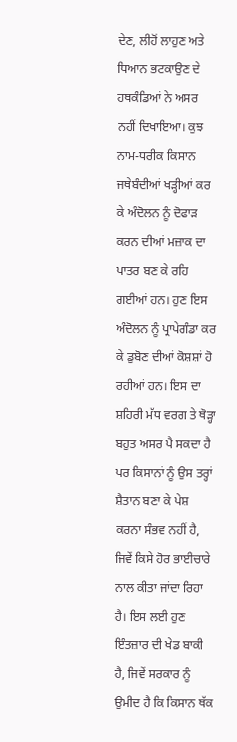ਦੇਣ, ਲੀਹੋਂ ਲਾਹੁਣ ਅਤੇ ਧਿਆਨ ਭਟਕਾਉਣ ਦੇ ਹਥਕੰਡਿਆਂ ਨੇ ਅਸਰ ਨਹੀਂ ਦਿਖਾਇਆ। ਕੁਝ ਨਾਮ-ਧਰੀਕ ਕਿਸਾਨ ਜਥੇਬੰਦੀਆਂ ਖੜ੍ਹੀਆਂ ਕਰ ਕੇ ਅੰਦੋਲਨ ਨੂੰ ਦੋਫਾੜ ਕਰਨ ਦੀਆਂ ਮਜ਼ਾਕ ਦਾ ਪਾਤਰ ਬਣ ਕੇ ਰਹਿ ਗਈਆਂ ਹਨ। ਹੁਣ ਇਸ ਅੰਦੋਲਨ ਨੂੰ ਪ੍ਰਾਪੇਗੰਡਾ ਕਰ ਕੇ ਡੁਬੋਣ ਦੀਆਂ ਕੋਸ਼ਸ਼ਾਂ ਹੋ ਰਹੀਆਂ ਹਨ। ਇਸ ਦਾ ਸ਼ਹਿਰੀ ਮੱਧ ਵਰਗ ਤੇ ਥੋੜ੍ਹਾ ਬਹੁਤ ਅਸਰ ਪੈ ਸਕਦਾ ਹੈ ਪਰ ਕਿਸਾਨਾਂ ਨੂੰ ਉਸ ਤਰ੍ਹਾਂ ਸ਼ੈਤਾਨ ਬਣਾ ਕੇ ਪੇਸ਼ ਕਰਨਾ ਸੰਭਵ ਨਹੀਂ ਹੈ, ਜਿਵੇਂ ਕਿਸੇ ਹੋਰ ਭਾਈਚਾਰੇ ਨਾਲ ਕੀਤਾ ਜਾਂਦਾ ਰਿਹਾ ਹੈ। ਇਸ ਲਈ ਹੁਣ ਇੰਤਜ਼ਾਰ ਦੀ ਖੇਡ ਬਾਕੀ ਹੈ, ਜਿਵੇਂ ਸਰਕਾਰ ਨੂੰ ਉਮੀਦ ਹੈ ਕਿ ਕਿਸਾਨ ਥੱਕ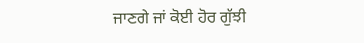ਜਾਣਗੇ ਜਾਂ ਕੋਈ ਹੋਰ ਗੁੱਝੀ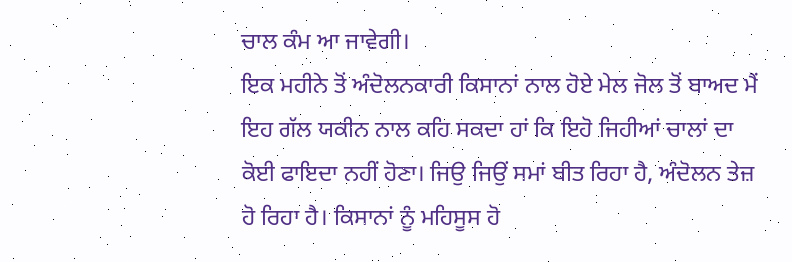ਚਾਲ ਕੰਮ ਆ ਜਾਵੇਗੀ।
ਇਕ ਮਹੀਨੇ ਤੋਂ ਅੰਦੋਲਨਕਾਰੀ ਕਿਸਾਨਾਂ ਨਾਲ ਹੋਏ ਮੇਲ ਜੋਲ ਤੋਂ ਬਾਅਦ ਮੈਂ ਇਹ ਗੱਲ ਯਕੀਨ ਨਾਲ ਕਹਿ ਸਕਦਾ ਹਾਂ ਕਿ ਇਹੋ ਜਿਹੀਆਂ ਚਾਲਾਂ ਦਾ ਕੋਈ ਫਾਇਦਾ ਨਹੀਂ ਹੋਣਾ। ਜਿਉ ਜਿਉਂ ਸਮਾਂ ਬੀਤ ਰਿਹਾ ਹੈ, ਅੰਦੋਲਨ ਤੇਜ਼ ਹੋ ਰਿਹਾ ਹੈ। ਕਿਸਾਨਾਂ ਨੂੰ ਮਹਿਸੂਸ ਹੋ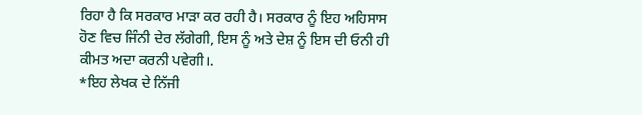ਰਿਹਾ ਹੈ ਕਿ ਸਰਕਾਰ ਮਾੜਾ ਕਰ ਰਹੀ ਹੈ। ਸਰਕਾਰ ਨੂੰ ਇਹ ਅਹਿਸਾਸ ਹੋਣ ਵਿਚ ਜਿੰਨੀ ਦੇਰ ਲੱਗੇਗੀ, ਇਸ ਨੂੰ ਅਤੇ ਦੇਸ਼ ਨੂੰ ਇਸ ਦੀ ਓਨੀ ਹੀ ਕੀਮਤ ਅਦਾ ਕਰਨੀ ਪਵੇਗੀ।.
*ਇਹ ਲੇਖਕ ਦੇ ਨਿੱਜੀ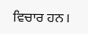ਵਿਚਾਰ ਹਨ।